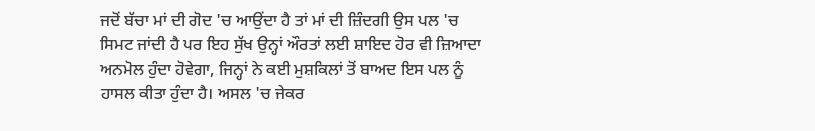ਜਦੋਂ ਬੱਚਾ ਮਾਂ ਦੀ ਗੋਦ 'ਚ ਆਉਂਦਾ ਹੈ ਤਾਂ ਮਾਂ ਦੀ ਜ਼ਿੰਦਗੀ ਉਸ ਪਲ 'ਚ ਸਿਮਟ ਜਾਂਦੀ ਹੈ ਪਰ ਇਹ ਸੁੱਖ ਉਨ੍ਹਾਂ ਔਰਤਾਂ ਲਈ ਸ਼ਾਇਦ ਹੋਰ ਵੀ ਜ਼ਿਆਦਾ ਅਨਮੋਲ ਹੁੰਦਾ ਹੋਵੇਗਾ, ਜਿਨ੍ਹਾਂ ਨੇ ਕਈ ਮੁਸ਼ਕਿਲਾਂ ਤੋਂ ਬਾਅਦ ਇਸ ਪਲ ਨੂੰ ਹਾਸਲ ਕੀਤਾ ਹੁੰਦਾ ਹੈ। ਅਸਲ 'ਚ ਜੇਕਰ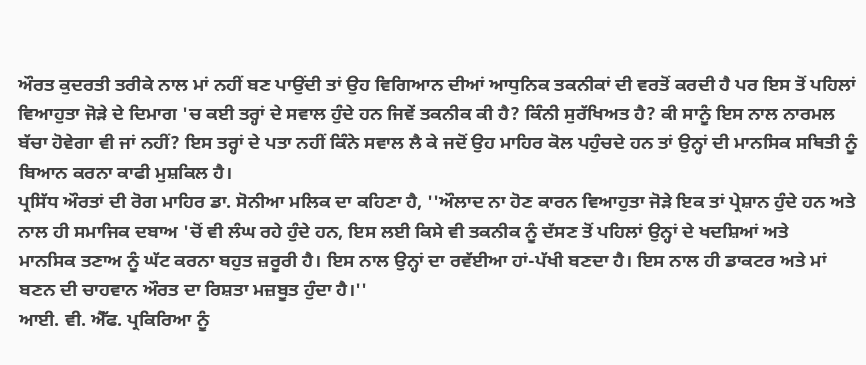ਔਰਤ ਕੁਦਰਤੀ ਤਰੀਕੇ ਨਾਲ ਮਾਂ ਨਹੀਂ ਬਣ ਪਾਉਂਦੀ ਤਾਂ ਉਹ ਵਿਗਿਆਨ ਦੀਆਂ ਆਧੁਨਿਕ ਤਕਨੀਕਾਂ ਦੀ ਵਰਤੋਂ ਕਰਦੀ ਹੈ ਪਰ ਇਸ ਤੋਂ ਪਹਿਲਾਂ ਵਿਆਹੁਤਾ ਜੋੜੇ ਦੇ ਦਿਮਾਗ 'ਚ ਕਈ ਤਰ੍ਹਾਂ ਦੇ ਸਵਾਲ ਹੁੰਦੇ ਹਨ ਜਿਵੇਂ ਤਕਨੀਕ ਕੀ ਹੈ? ਕਿੰਨੀ ਸੁਰੱਖਿਅਤ ਹੈ? ਕੀ ਸਾਨੂੰ ਇਸ ਨਾਲ ਨਾਰਮਲ ਬੱਚਾ ਹੋਵੇਗਾ ਵੀ ਜਾਂ ਨਹੀਂ? ਇਸ ਤਰ੍ਹਾਂ ਦੇ ਪਤਾ ਨਹੀਂ ਕਿੰਨੇ ਸਵਾਲ ਲੈ ਕੇ ਜਦੋਂ ਉਹ ਮਾਹਿਰ ਕੋਲ ਪਹੁੰਚਦੇ ਹਨ ਤਾਂ ਉਨ੍ਹਾਂ ਦੀ ਮਾਨਸਿਕ ਸਥਿਤੀ ਨੂੰ ਬਿਆਨ ਕਰਨਾ ਕਾਫੀ ਮੁਸ਼ਕਿਲ ਹੈ।
ਪ੍ਰਸਿੱਧ ਔਰਤਾਂ ਦੀ ਰੋਗ ਮਾਹਿਰ ਡਾ. ਸੋਨੀਆ ਮਲਿਕ ਦਾ ਕਹਿਣਾ ਹੈ, ''ਔਲਾਦ ਨਾ ਹੋਣ ਕਾਰਨ ਵਿਆਹੁਤਾ ਜੋੜੇ ਇਕ ਤਾਂ ਪ੍ਰੇਸ਼ਾਨ ਹੁੰਦੇ ਹਨ ਅਤੇ ਨਾਲ ਹੀ ਸਮਾਜਿਕ ਦਬਾਅ 'ਚੋਂ ਵੀ ਲੰਘ ਰਹੇ ਹੁੰਦੇ ਹਨ, ਇਸ ਲਈ ਕਿਸੇ ਵੀ ਤਕਨੀਕ ਨੂੰ ਦੱਸਣ ਤੋਂ ਪਹਿਲਾਂ ਉਨ੍ਹਾਂ ਦੇ ਖਦਸ਼ਿਆਂ ਅਤੇ
ਮਾਨਸਿਕ ਤਣਾਅ ਨੂੰ ਘੱਟ ਕਰਨਾ ਬਹੁਤ ਜ਼ਰੂਰੀ ਹੈ। ਇਸ ਨਾਲ ਉਨ੍ਹਾਂ ਦਾ ਰਵੱਈਆ ਹਾਂ-ਪੱਖੀ ਬਣਦਾ ਹੈ। ਇਸ ਨਾਲ ਹੀ ਡਾਕਟਰ ਅਤੇ ਮਾਂ ਬਣਨ ਦੀ ਚਾਹਵਾਨ ਔਰਤ ਦਾ ਰਿਸ਼ਤਾ ਮਜ਼ਬੂਤ ਹੁੰਦਾ ਹੈ।''
ਆਈ. ਵੀ. ਐੱਫ. ਪ੍ਰਕਿਰਿਆ ਨੂੰ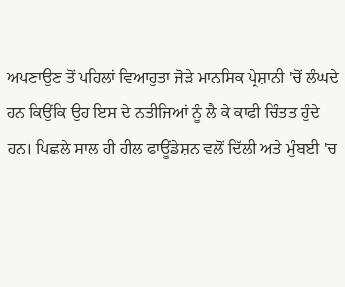ਅਪਣਾਉਣ ਤੋਂ ਪਹਿਲਾਂ ਵਿਆਹੁਤਾ ਜੋੜੇ ਮਾਨਸਿਕ ਪ੍ਰੇਸ਼ਾਨੀ 'ਚੋਂ ਲੰਘਦੇ ਹਨ ਕਿਉਂਕਿ ਉਹ ਇਸ ਦੇ ਨਤੀਜਿਆਂ ਨੂੰ ਲੈ ਕੇ ਕਾਫੀ ਚਿੰਤਤ ਹੁੰਦੇ ਹਨ। ਪਿਛਲੇ ਸਾਲ ਹੀ ਹੀਲ ਫਾਊਂਡੇਸ਼ਨ ਵਲੋਂ ਦਿੱਲੀ ਅਤੇ ਮੁੰਬਈ 'ਚ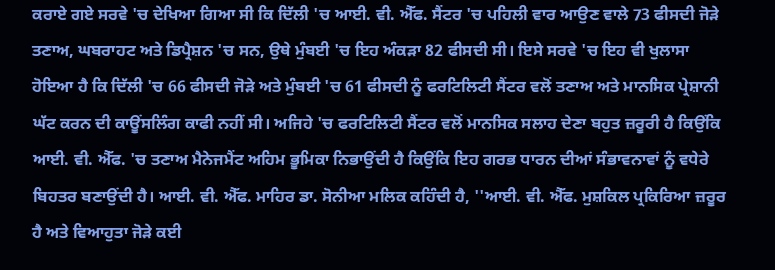ਕਰਾਏ ਗਏ ਸਰਵੇ 'ਚ ਦੇਖਿਆ ਗਿਆ ਸੀ ਕਿ ਦਿੱਲੀ 'ਚ ਆਈ. ਵੀ. ਐੱਫ. ਸੈਂਟਰ 'ਚ ਪਹਿਲੀ ਵਾਰ ਆਉਣ ਵਾਲੇ 73 ਫੀਸਦੀ ਜੋੜੇ ਤਣਾਅ, ਘਬਰਾਹਟ ਅਤੇ ਡਿਪ੍ਰੈਸ਼ਨ 'ਚ ਸਨ, ਉਥੇ ਮੁੰਬਈ 'ਚ ਇਹ ਅੰਕੜਾ 82 ਫੀਸਦੀ ਸੀ। ਇਸੇ ਸਰਵੇ 'ਚ ਇਹ ਵੀ ਖੁਲਾਸਾ ਹੋਇਆ ਹੈ ਕਿ ਦਿੱਲੀ 'ਚ 66 ਫੀਸਦੀ ਜੋੜੇ ਅਤੇ ਮੁੰਬਈ 'ਚ 61 ਫੀਸਦੀ ਨੂੰ ਫਰਟਿਲਿਟੀ ਸੈਂਟਰ ਵਲੋਂ ਤਣਾਅ ਅਤੇ ਮਾਨਸਿਕ ਪ੍ਰੇਸ਼ਾਨੀ ਘੱਟ ਕਰਨ ਦੀ ਕਾਊਂਸਲਿੰਗ ਕਾਫੀ ਨਹੀਂ ਸੀ। ਅਜਿਹੇ 'ਚ ਫਰਟਿਲਿਟੀ ਸੈਂਟਰ ਵਲੋਂ ਮਾਨਸਿਕ ਸਲਾਹ ਦੇਣਾ ਬਹੁਤ ਜ਼ਰੂਰੀ ਹੈ ਕਿਉਂਕਿ ਆਈ. ਵੀ. ਐੱਫ. 'ਚ ਤਣਾਅ ਮੈਨੇਜਮੈਂਟ ਅਹਿਮ ਭੂਮਿਕਾ ਨਿਭਾਉਂਦੀ ਹੈ ਕਿਉਂਕਿ ਇਹ ਗਰਭ ਧਾਰਨ ਦੀਆਂ ਸੰਭਾਵਨਾਵਾਂ ਨੂੰ ਵਧੇਰੇ ਬਿਹਤਰ ਬਣਾਉਂਦੀ ਹੈ। ਆਈ. ਵੀ. ਐੱਫ. ਮਾਹਿਰ ਡਾ. ਸੋਨੀਆ ਮਲਿਕ ਕਹਿੰਦੀ ਹੈ, ''ਆਈ. ਵੀ. ਐੱਫ. ਮੁਸ਼ਕਿਲ ਪ੍ਰਕਿਰਿਆ ਜ਼ਰੂਰ ਹੈ ਅਤੇ ਵਿਆਹੁਤਾ ਜੋੜੇ ਕਈ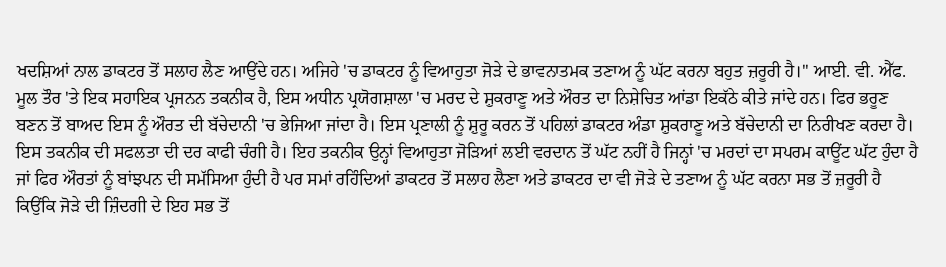ਖਦਸ਼ਿਆਂ ਨਾਲ ਡਾਕਟਰ ਤੋਂ ਸਲਾਹ ਲੈਣ ਆਉਂਦੇ ਹਨ। ਅਜਿਹੇ 'ਚ ਡਾਕਟਰ ਨੂੰ ਵਿਆਹੁਤਾ ਜੋੜੇ ਦੇ ਭਾਵਨਾਤਮਕ ਤਣਾਅ ਨੂੰ ਘੱਟ ਕਰਨਾ ਬਹੁਤ ਜ਼ਰੂਰੀ ਹੈ।'' ਆਈ. ਵੀ. ਐੱਫ. ਮੂਲ ਤੌਰ 'ਤੇ ਇਕ ਸਹਾਇਕ ਪ੍ਰਜਨਨ ਤਕਨੀਕ ਹੈ, ਇਸ ਅਧੀਨ ਪ੍ਰਯੋਗਸ਼ਾਲਾ 'ਚ ਮਰਦ ਦੇ ਸ਼ੁਕਰਾਣੂ ਅਤੇ ਔਰਤ ਦਾ ਨਿਸ਼ੇਚਿਤ ਆਂਡਾ ਇਕੱਠੇ ਕੀਤੇ ਜਾਂਦੇ ਹਨ। ਫਿਰ ਭਰੂਣ ਬਣਨ ਤੋਂ ਬਾਅਦ ਇਸ ਨੂੰ ਔਰਤ ਦੀ ਬੱਚੇਦਾਨੀ 'ਚ ਭੇਜਿਆ ਜਾਂਦਾ ਹੈ। ਇਸ ਪ੍ਰਣਾਲੀ ਨੂੰ ਸ਼ੁਰੂ ਕਰਨ ਤੋਂ ਪਹਿਲਾਂ ਡਾਕਟਰ ਅੰਡਾ ਸ਼ੁਕਰਾਣੂ ਅਤੇ ਬੱਚੇਦਾਨੀ ਦਾ ਨਿਰੀਖਣ ਕਰਦਾ ਹੈ। ਇਸ ਤਕਨੀਕ ਦੀ ਸਫਲਤਾ ਦੀ ਦਰ ਕਾਫੀ ਚੰਗੀ ਹੈ। ਇਹ ਤਕਨੀਕ ਉਨ੍ਹਾਂ ਵਿਆਹੁਤਾ ਜੋੜਿਆਂ ਲਈ ਵਰਦਾਨ ਤੋਂ ਘੱਟ ਨਹੀਂ ਹੈ ਜਿਨ੍ਹਾਂ 'ਚ ਮਰਦਾਂ ਦਾ ਸਪਰਮ ਕਾਊਂਟ ਘੱਟ ਹੁੰਦਾ ਹੈ ਜਾਂ ਫਿਰ ਔਰਤਾਂ ਨੂੰ ਬਾਂਝਪਨ ਦੀ ਸਮੱਸਿਆ ਹੁੰਦੀ ਹੈ ਪਰ ਸਮਾਂ ਰਹਿੰਦਿਆਂ ਡਾਕਟਰ ਤੋਂ ਸਲਾਹ ਲੈਣਾ ਅਤੇ ਡਾਕਟਰ ਦਾ ਵੀ ਜੋੜੇ ਦੇ ਤਣਾਅ ਨੂੰ ਘੱਟ ਕਰਨਾ ਸਭ ਤੋਂ ਜ਼ਰੂਰੀ ਹੈ ਕਿਉਂਕਿ ਜੋੜੇ ਦੀ ਜ਼ਿੰਦਗੀ ਦੇ ਇਹ ਸਭ ਤੋਂ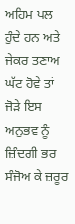ਅਹਿਮ ਪਲ ਹੁੰਦੇ ਹਨ ਅਤੇ ਜੇਕਰ ਤਣਾਅ ਘੱਟ ਹੋਵੇ ਤਾਂ ਜੋੜੇ ਇਸ ਅਨੁਭਵ ਨੂੰ ਜ਼ਿੰਦਗੀ ਭਰ ਸੰਜੋਅ ਕੇ ਜ਼ਰੂਰ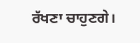ਰੱਖਣਾ ਚਾਹੁਣਗੇ।